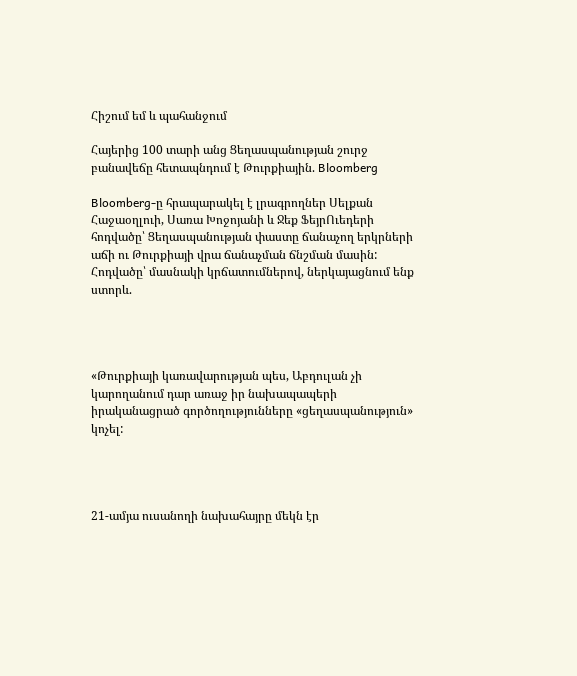Հիշում եմ և պահանջում

Հայերից 100 տարի անց Ցեղասպանության շուրջ բանավեճը հետապնդում է Թուրքիային. Bloomberg

Bloomberg-ը հրապարակել է լրագրողներ Սելքան Հաջաօղլուի, Սառա Խոջոյանի և Ջեք ՖեյրՈւեդերի հոդվածը՝ Ցեղասպանության փաստը ճանաչող երկրների աճի ու Թուրքիայի վրա ճանաչման ճնշման մասին: Հոդվածը՝ մասնակի կրճատումներով, ներկայացնում ենք  ստորև.




«Թուրքիայի կառավարության պես, Աբդուլան չի կարողանում դար առաջ իր նախապապերի իրականացրած գործողությունները «ցեղասպանություն» կոչել:




21-ամյա ուսանողի նախահայրը մեկն էր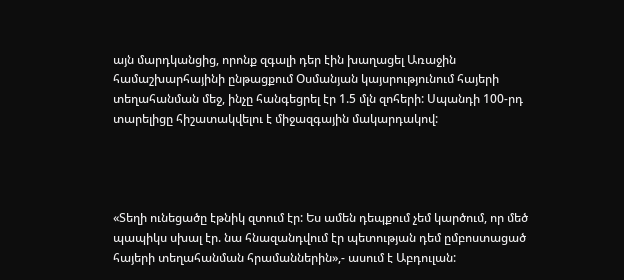այն մարդկանցից, որոնք զգալի դեր էին խաղացել Առաջին համաշխարհայինի ընթացքում Օսմանյան կայսրությունում հայերի տեղահանման մեջ, ինչը հանգեցրել էր 1.5 մլն զոհերի: Սպանդի 100-րդ տարելիցը հիշատակվելու է միջազգային մակարդակով:




«Տեղի ունեցածը էթնիկ զտում էր: Ես ամեն դեպքում չեմ կարծում, որ մեծ պապիկս սխալ էր. նա հնազանդվում էր պետության դեմ ըմբոստացած հայերի տեղահանման հրամաններին»,- ասում է Աբդուլան: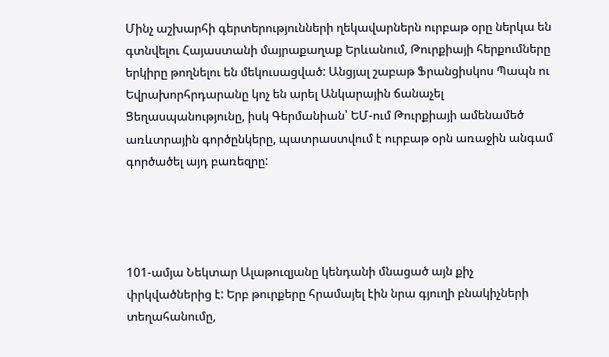Մինչ աշխարհի գերտերությունների ղեկավարներն ուրբաթ օրը ներկա են գտնվելու Հայաստանի մայրաքաղաք Երևանում, Թուրքիայի հերքումները երկիրը թողնելու են մեկուսացված: Անցյալ շաբաթ Ֆրանցիսկոս Պապն ու Եվրախորհրդարանը կոչ են արել Անկարային ճանաչել Ցեղասպանությունը, իսկ Գերմանիան՝ ԵՄ-ում Թուրքիայի ամենամեծ առևտրային գործընկերը, պատրաստվում է ուրբաթ օրն առաջին անգամ գործածել այդ բառեզրը:




101-ամյա Նեկտար Ալաթուզյանը կենդանի մնացած այն քիչ փրկվածներից է: Երբ թուրքերը հրամայել էին նրա գյուղի բնակիչների տեղահանումը,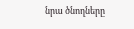նրա ծնողները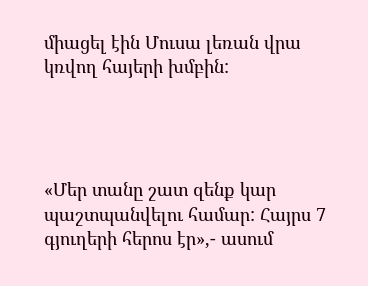միացել էին Մուսա լեռան վրա կռվող հայերի խմբին:




«Մեր տանը շատ զենք կար պաշտպանվելու համար: Հայրս 7 գյուղերի հերոս էր»,- ասում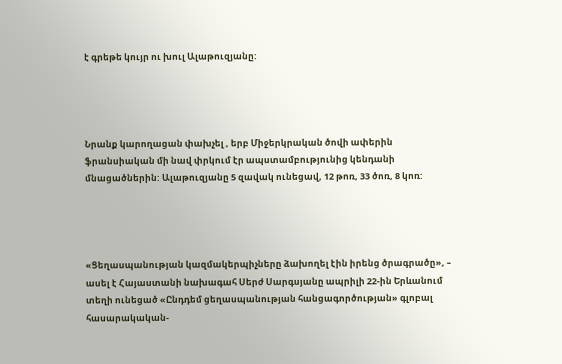է գրեթե կույր ու խուլ Ալաթուզյանը:




Նրանք կարողացան փախչել , երբ Միջերկրական ծովի ափերին ֆրանսիական մի նավ փրկում էր ապստամբությունից կենդանի մնացածներին: Ալաթուզյանը 5 զավակ ունեցավ, 12 թոռ, 33 ծոռ, 8 կոռ:




«Ցեղասպանության կազմակերպիչները ձախողել էին իրենց ծրագրածը», – ասել է Հայաստանի նախագահ Սերժ Սարգսյանը ապրիլի 22-ին Երևանում տեղի ունեցած «Ընդդեմ ցեղասպանության հանցագործության» գլոբալ հասարակական-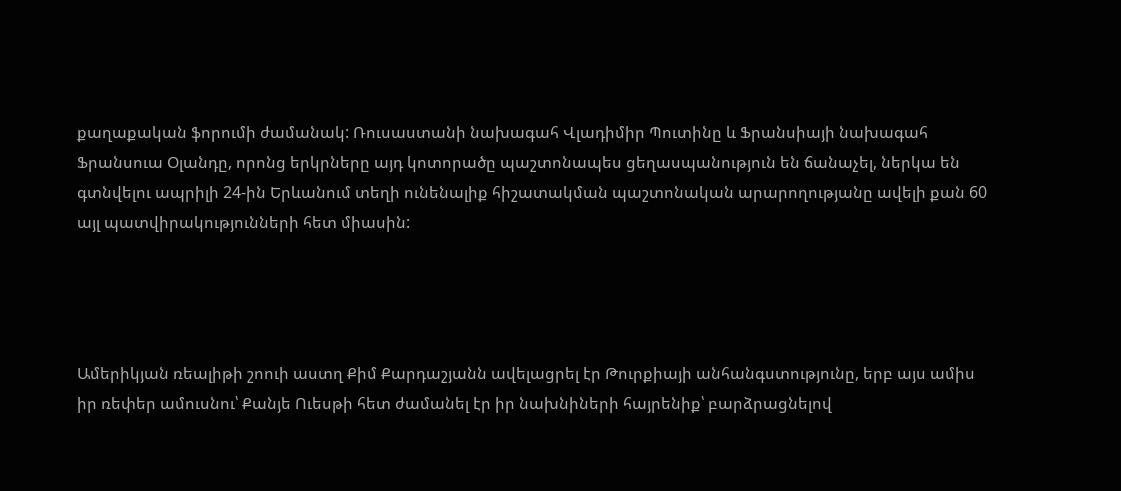քաղաքական ֆորումի ժամանակ: Ռուսաստանի նախագահ Վլադիմիր Պուտինը և Ֆրանսիայի նախագահ Ֆրանսուա Օլանդը, որոնց երկրները այդ կոտորածը պաշտոնապես ցեղասպանություն են ճանաչել, ներկա են գտնվելու ապրիլի 24-ին Երևանում տեղի ունենալիք հիշատակման պաշտոնական արարողությանը ավելի քան 60 այլ պատվիրակությունների հետ միասին:




Ամերիկյան ռեալիթի շոուի աստղ Քիմ Քարդաշյանն ավելացրել էր Թուրքիայի անհանգստությունը, երբ այս ամիս իր ռեփեր ամուսնու՝ Քանյե Ուեսթի հետ ժամանել էր իր նախնիների հայրենիք՝ բարձրացնելով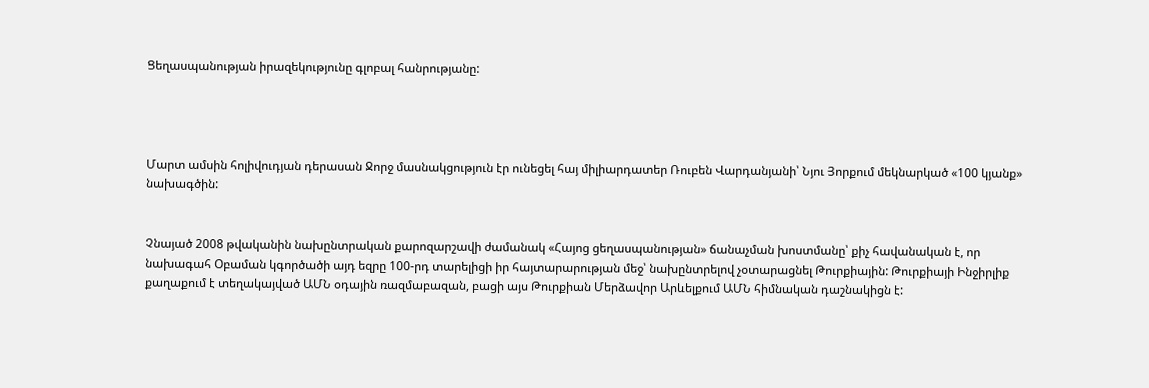Ցեղասպանության իրազեկությունը գլոբալ հանրությանը:




Մարտ ամսին հոլիվուդյան դերասան Ջորջ մասնակցություն էր ունեցել հայ միլիարդատեր Ռուբեն Վարդանյանի՝ Նյու Յորքում մեկնարկած «100 կյանք» նախագծին:


Չնայած 2008 թվականին նախընտրական քարոզարշավի ժամանակ «Հայոց ցեղասպանության» ճանաչման խոստմանը՝ քիչ հավանական է, որ նախագահ Օբաման կգործածի այդ եզրը 100-րդ տարելիցի իր հայտարարության մեջ՝ նախընտրելով չօտարացնել Թուրքիային: Թուրքիայի Ինջիրլիք քաղաքում է տեղակայված ԱՄՆ օդային ռազմաբազան, բացի այս Թուրքիան Մերձավոր Արևելքում ԱՄՆ հիմնական դաշնակիցն է: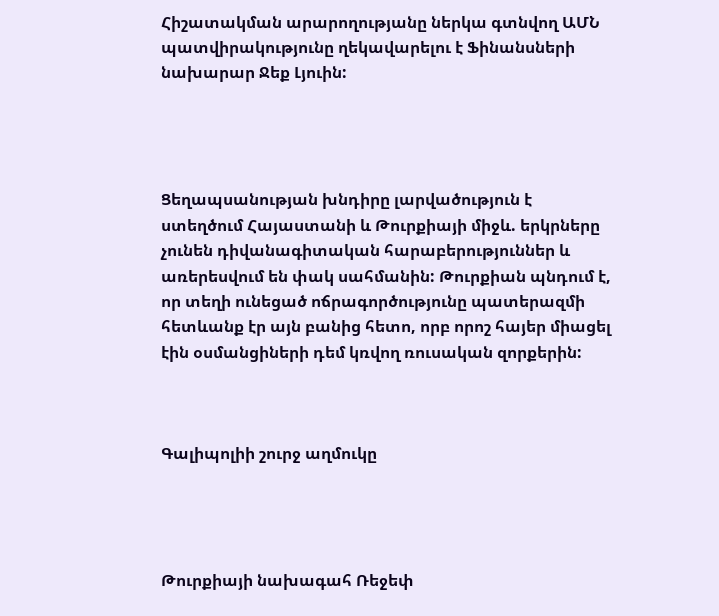Հիշատակման արարողությանը ներկա գտնվող ԱՄՆ պատվիրակությունը ղեկավարելու է Ֆինանսների նախարար Ջեք Լյուին:




Ցեղապսանության խնդիրը լարվածություն է ստեղծում Հայաստանի և Թուրքիայի միջև. երկրները չունեն դիվանագիտական հարաբերություններ և առերեսվում են փակ սահմանին: Թուրքիան պնդում է, որ տեղի ունեցած ոճրագործությունը պատերազմի հետևանք էր այն բանից հետո, որբ որոշ հայեր միացել էին օսմանցիների դեմ կռվող ռուսական զորքերին:



Գալիպոլիի շուրջ աղմուկը




Թուրքիայի նախագահ Ռեջեփ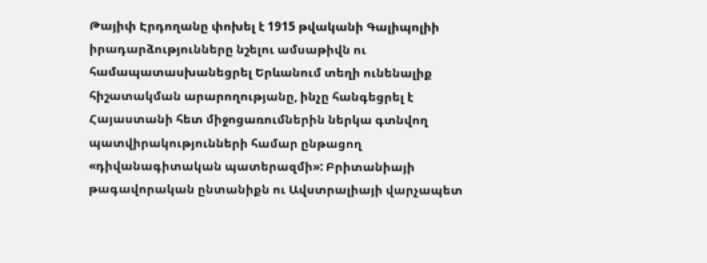Թայիփ Էրդողանը փոխել է 1915 թվականի Գալիպոլիի իրադարձությունները նշելու ամսաթիվն ու համապատասխանեցրել Երևանում տեղի ունենալիք հիշատակման արարողությանը, ինչը հանգեցրել է Հայաստանի հետ միջոցառումներին ներկա գտնվող պատվիրակությունների համար ընթացող  «դիվանագիտական պատերազմի»: Բրիտանիայի թագավորական ընտանիքն ու Ավստրալիայի վարչապետ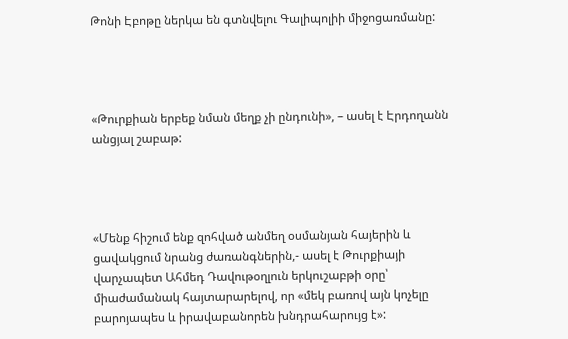Թոնի Էբոթը ներկա են գտնվելու Գալիպոլիի միջոցառմանը:




«Թուրքիան երբեք նման մեղք չի ընդունի», – ասել է Էրդողանն անցյալ շաբաթ:




«Մենք հիշում ենք զոհված անմեղ օսմանյան հայերին և ցավակցում նրանց ժառանգներին,- ասել է Թուրքիայի վարչապետ Ահմեդ Դավութօղլուն երկուշաբթի օրը՝ միաժամանակ հայտարարելով, որ «մեկ բառով այն կոչելը բարոյապես և իրավաբանորեն խնդրահարույց է»: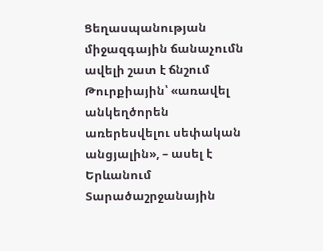Ցեղասպանության միջազգային ճանաչումն  ավելի շատ է ճնշում Թուրքիային՝ «առավել անկեղծորեն առերեսվելու սեփական անցյալին», – ասել է Երևանում Տարածաշրջանային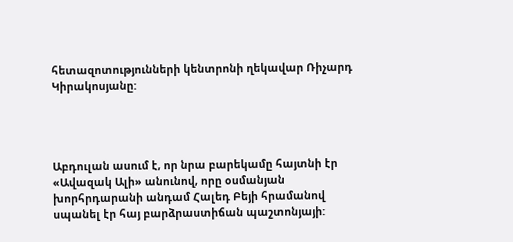հետազոտությունների կենտրոնի ղեկավար Ռիչարդ Կիրակոսյանը:




Աբդուլան ասում է, որ նրա բարեկամը հայտնի էր «Ավազակ Ալի» անունով, որը օսմանյան խորհրդարանի անդամ Հալեդ Բեյի հրամանով սպանել էր հայ բարձրաստիճան պաշտոնյայի: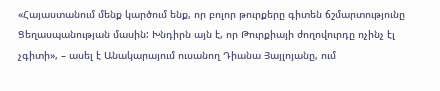«Հայաստանում մենք կարծում ենք, որ բոլոր թուրքերը գիտեն ճշմարտությունը Ցեղասպանության մասին: Խնդիրն այն է, որ Թուրքիայի ժողովուրդը ոչինչ էլ չգիտի», – ասել է Անակարայում ուսանող Դիանա Յայլոյանը, ում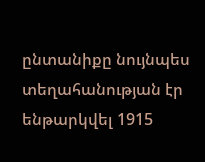ընտանիքը նույնպես տեղահանության էր ենթարկվել 1915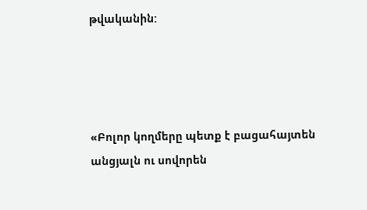թվականին:




«Բոլոր կողմերը պետք է բացահայտեն անցյալն ու սովորեն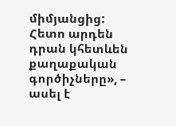միմյանցից: Հետո արդեն դրան կհետևեն քաղաքական գործիչները», – ասել է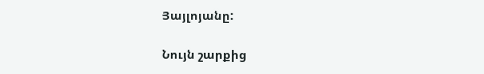Յայլոյանը:

Նույն շարքից